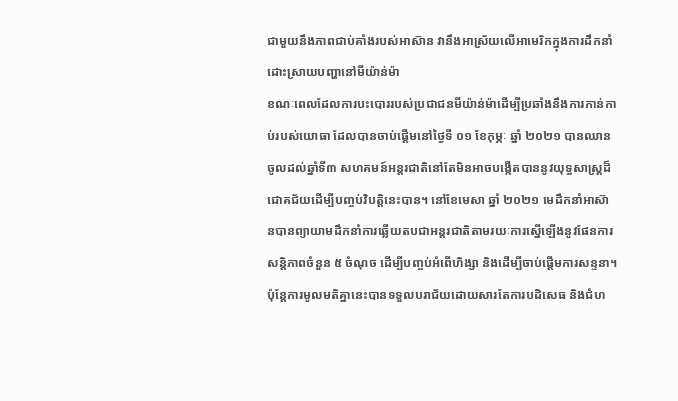ជាមួយនឹងភាពជាប់គាំងរបស់អាស៊ាន វានឹងអាស្រ័យលើអាមេរិកក្នុងការដឹកនាំដោះស្រាយបញ្ហានៅមីយ៉ាន់ម៉ា
ខណៈពេលដែលការបះបោររបស់ប្រជាជនមីយ៉ាន់ម៉ាដើម្បីប្រឆាំងនឹងការកាន់កាប់របស់យោធា ដែលបានចាប់ផ្តើមនៅថ្ងៃទី ០១ ខែកុម្ភៈ ឆ្នាំ ២០២១ បានឈានចូលដល់ឆ្នាំទី៣ សហគមន៍អន្តរជាតិនៅតែមិនអាចបង្កើតបាននូវយុទ្ធសាស្ត្រដ៏ជោគជ័យដើម្បីបញ្ចប់វិបត្តិនេះបាន។ នៅខែមេសា ឆ្នាំ ២០២១ មេដឹកនាំអាស៊ានបានព្យាយាមដឹកនាំការឆ្លើយតបជាអន្តរជាតិតាមរយៈការស្នើឡើងនូវផែនការសន្តិភាពចំនួន ៥ ចំណុច ដើម្បីបញ្ចប់អំពើហិង្សា និងដើម្បីចាប់ផ្តើមការសន្ទនា។
ប៉ុន្តែការមូលមតិគ្នានេះបានទទួលបរាជ័យដោយសារតែការបដិសេធ និងជំហ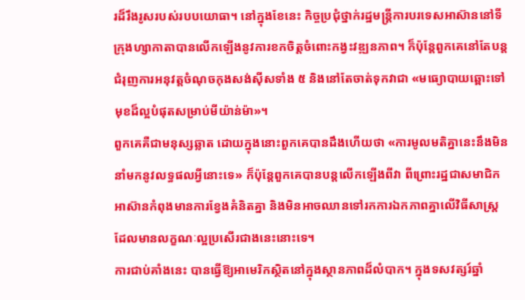រដ៏រឹងរូសរបស់របបយោធា។ នៅក្នុងខែនេះ កិច្ចប្រជុំថ្នាក់រដ្ឋមន្ត្រីការបរទេសអាស៊ាននៅទីក្រុងហ្សាកាតាបានលើកឡើងនូវការខកចិត្តចំពោះកង្វះវឌ្ឍនភាព។ ក៏ប៉ុន្តែពួកគេនៅតែបន្តជំរុញការអនុវត្តចំណុចកុងសង់ស៊ីសទាំង ៥ និងនៅតែចាត់ទុកវាជា «មធ្យោបាយឆ្ពោះទៅមុខដ៏ល្អបំផុតសម្រាប់មីយ៉ាន់ម៉ា»។
ពួកគេគឺជាមនុស្សឆ្លាត ដោយក្នុងនោះពួកគេបានដឹងហើយថា «ការមូលមតិគ្នានេះនឹងមិននាំមកនូវលទ្ធផលអ្វីនោះទេ» ក៏ប៉ុន្តែពួកគេបានបន្តលើកឡើងពីវា ពីព្រោះរដ្ឋជាសមាជិកអាស៊ានកំពុងមានការខ្វែងគំនិតគ្នា និងមិនអាចឈានទៅរកការឯកភាពគ្នាលើវិធីសាស្រ្តដែលមានលក្ខណៈល្អប្រសើរជាងនេះនោះទេ។
ការជាប់គាំងនេះ បានធ្វើឱ្យអាមេរិកស្ថិតនៅក្នុងស្ថានភាពដ៏លំបាក។ ក្នុងទសវត្សរ៍ឆ្នាំ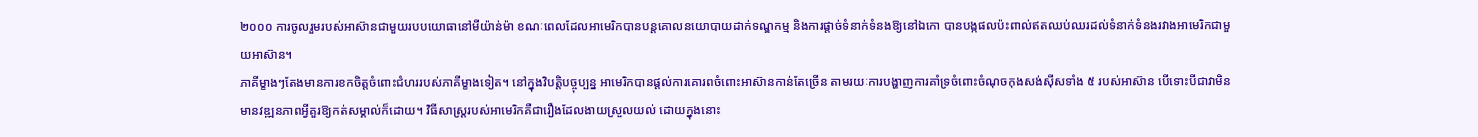២០០០ ការចូលរួមរបស់អាស៊ានជាមួយរបបយោធានៅមីយ៉ាន់ម៉ា ខណៈពេលដែលអាមេរិកបានបន្តគោលនយោបាយដាក់ទណ្ឌកម្ម និងការផ្តាច់ទំនាក់ទំនងឱ្យនៅឯកោ បានបង្កផលប៉ះពាល់ឥតឈប់ឈរដល់ទំនាក់ទំនងរវាងអាមេរិកជាមួយអាស៊ាន។
ភាគីម្ខាងៗតែងមានការខកចិត្តចំពោះជំហររបស់ភាគីម្ខាងទៀត។ នៅក្នុងវិបត្តិបច្ចុប្បន្ន អាមេរិកបានផ្តល់ការគោរពចំពោះអាស៊ានកាន់តែច្រើន តាមរយៈការបង្ហាញការគាំទ្រចំពោះចំណុចកុងសង់ស៊ីសទាំង ៥ របស់អាស៊ាន បើទោះបីជាវាមិនមានវឌ្ឍនភាពអ្វីគួរឱ្យកត់សម្គាល់ក៏ដោយ។ វិធីសាស្រ្តរបស់អាមេរិកគឺជារឿងដែលងាយស្រួលយល់ ដោយក្នុងនោះ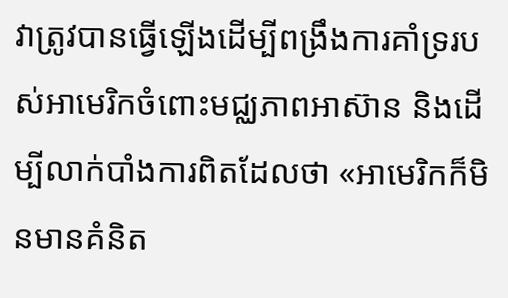វាត្រូវបានធ្វើឡើងដើម្បីពង្រឹងការគាំទ្ររបស់អាមេរិកចំពោះមជ្ឈភាពអាស៊ាន និងដើម្បីលាក់បាំងការពិតដែលថា «អាមេរិកក៏មិនមានគំនិត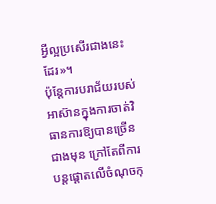អ្វីល្អប្រសើរជាងនេះដែរ»។
ប៉ុន្តែការបរាជ័យរបស់អាស៊ានក្នុងការចាត់វិធានការឱ្យបានច្រើនជាងមុន ក្រៅតែពីការបន្តផ្តោតលើចំណុចកុ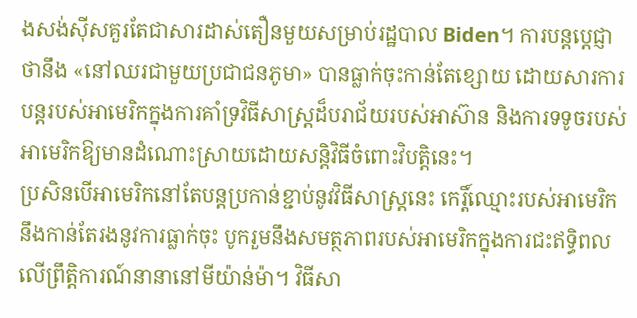ងសង់ស៊ីសគួរតែជាសារដាស់តឿនមួយសម្រាប់រដ្ឋបាល Biden។ ការបន្តប្តេជ្ញាថានឹង «នៅឈរជាមួយប្រជាជនភូមា» បានធ្លាក់ចុះកាន់តែខ្សោយ ដោយសារការបន្តរបស់អាមេរិកក្នុងការគាំទ្រវិធីសាស្រ្តដ៏បរាជ័យរបស់អាស៊ាន និងការទទូចរបស់អាមេរិកឱ្យមានដំណោះស្រាយដោយសន្តិវិធីចំពោះវិបត្តិនេះ។
ប្រសិនបើអាមេរិកនៅតែបន្តប្រកាន់ខ្ជាប់នូវវិធីសាស្រ្តនេះ កេរ្តិ៍ឈ្មោះរបស់អាមេរិកនឹងកាន់តែរងនូវការធ្លាក់ចុះ បូករួមនឹងសមត្ថភាពរបស់អាមេរិកក្នុងការជះឥទ្ធិពលលើព្រឹត្តិការណ៍នានានៅមីយ៉ាន់ម៉ា។ វិធីសា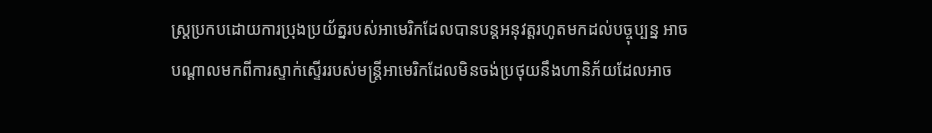ស្រ្តប្រកបដោយការប្រុងប្រយ័ត្នរបស់អាមេរិកដែលបានបន្តអនុវត្តរហូតមកដល់បច្ចុប្បន្ន អាចបណ្តាលមកពីការស្ទាក់ស្ទើររបស់មន្ត្រីអាមេរិកដែលមិនចង់ប្រថុយនឹងហានិភ័យដែលអាច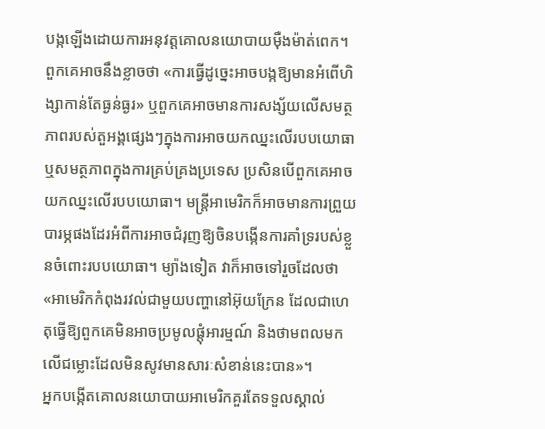បង្កឡើងដោយការអនុវត្តគោលនយោបាយម៉ឺងម៉ាត់ពេក។
ពួកគេអាចនឹងខ្លាចថា «ការធ្វើដូច្នេះអាចបង្កឱ្យមានអំពើហិង្សាកាន់តែធ្ងន់ធ្ងរ» ឬពួកគេអាចមានការសង្ស័យលើសមត្ថភាពរបស់តួអង្គផ្សេងៗក្នុងការអាចយកឈ្នះលើរបបយោធា ឬសមត្ថភាពក្នុងការគ្រប់គ្រងប្រទេស ប្រសិនបើពួកគេអាចយកឈ្នះលើរបបយោធា។ មន្ត្រីអាមេរិកក៏អាចមានការព្រួយបារម្ភផងដែរអំពីការអាចជំរុញឱ្យចិនបង្កើនការគាំទ្ររបស់ខ្លួនចំពោះរបបយោធា។ ម្យ៉ាងទៀត វាក៏អាចទៅរួចដែលថា «អាមេរិកកំពុងរវល់ជាមួយបញ្ហានៅអ៊ុយក្រែន ដែលជាហេតុធ្វើឱ្យពួកគេមិនអាចប្រមូលផ្តុំអារម្មណ៍ និងថាមពលមកលើជម្លោះដែលមិនសូវមានសារៈសំខាន់នេះបាន»។
អ្នកបង្កើតគោលនយោបាយអាមេរិកគួរតែទទួលស្គាល់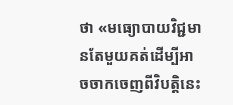ថា «មធ្យោបាយវិជ្ជមានតែមួយគត់ដើម្បីអាចចាកចេញពីវិបត្តិនេះ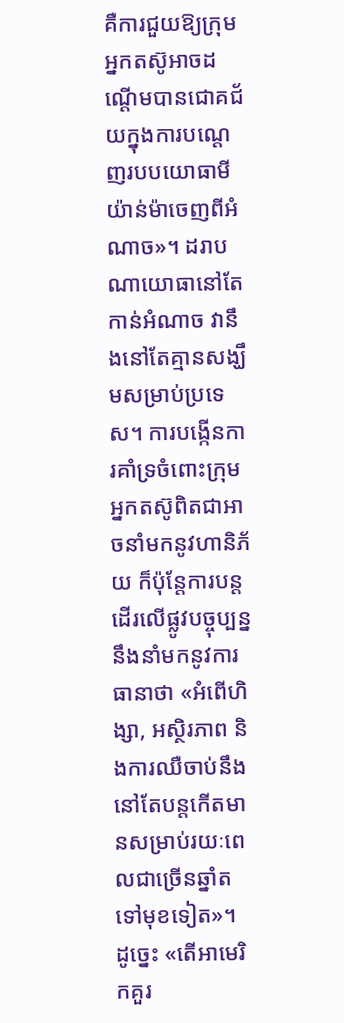គឺការជួយឱ្យក្រុមអ្នកតស៊ូអាចដណ្តើមបានជោគជ័យក្នុងការបណ្តេញរបបយោធាមីយ៉ាន់ម៉ាចេញពីអំណាច»។ ដរាបណាយោធានៅតែកាន់អំណាច វានឹងនៅតែគ្មានសង្ឃឹមសម្រាប់ប្រទេស។ ការបង្កើនការគាំទ្រចំពោះក្រុមអ្នកតស៊ូពិតជាអាចនាំមកនូវហានិភ័យ ក៏ប៉ុន្តែការបន្តដើរលើផ្លូវបច្ចុប្បន្ន នឹងនាំមកនូវការធានាថា «អំពើហិង្សា, អស្ថិរភាព និងការឈឺចាប់នឹងនៅតែបន្តកើតមានសម្រាប់រយៈពេលជាច្រើនឆ្នាំតទៅមុខទៀត»។
ដូច្នេះ «តើអាមេរិកគួរ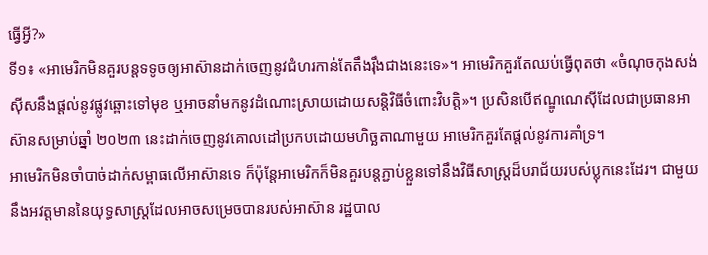ធ្វើអ្វី?»
ទី១៖ «អាមេរិកមិនគួរបន្តទទូចឲ្យអាស៊ានដាក់ចេញនូវជំហរកាន់តែតឹងរ៉ឹងជាងនេះទេ»។ អាមេរិកគួរតែឈប់ធ្វើពុតថា «ចំណុចកុងសង់ស៊ីសនឹងផ្តល់នូវផ្លូវឆ្ពោះទៅមុខ ឬអាចនាំមកនូវដំណោះស្រាយដោយសន្តិវិធីចំពោះវិបត្តិ»។ ប្រសិនបើឥណ្ឌូណេស៊ីដែលជាប្រធានអាស៊ានសម្រាប់ឆ្នាំ ២០២៣ នេះដាក់ចេញនូវគោលដៅប្រកបដោយមហិច្ឆតាណាមួយ អាមេរិកគួរតែផ្តល់នូវការគាំទ្រ។
អាមេរិកមិនចាំបាច់ដាក់សម្ពាធលើអាស៊ានទេ ក៏ប៉ុន្តែអាមេរិកក៏មិនគួរបន្តភ្ជាប់ខ្លួនទៅនឹងវិធីសាស្ត្រដ៏បរាជ័យរបស់ប្លុកនេះដែរ។ ជាមួយនឹងអវត្តមាននៃយុទ្ធសាស្ត្រដែលអាចសម្រេចបានរបស់អាស៊ាន រដ្ឋបាល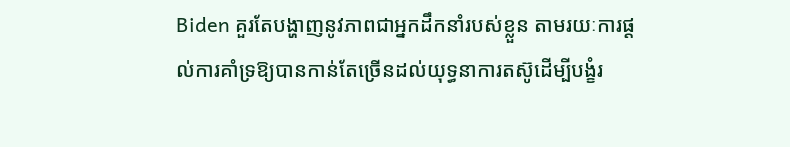Biden គួរតែបង្ហាញនូវភាពជាអ្នកដឹកនាំរបស់ខ្លួន តាមរយៈការផ្តល់ការគាំទ្រឱ្យបានកាន់តែច្រើនដល់យុទ្ធនាការតស៊ូដើម្បីបង្ខំរ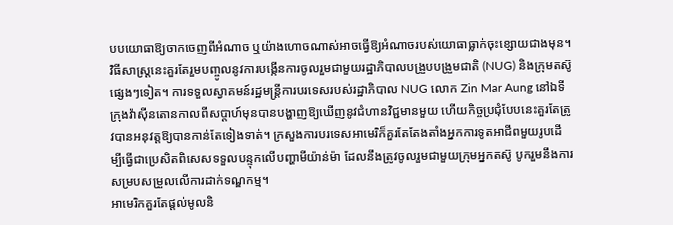បបយោធាឱ្យចាកចេញពីអំណាច ឬយ៉ាងហោចណាស់អាចធ្វើឱ្យអំណាចរបស់យោធាធ្លាក់ចុះខ្សោយជាងមុន។
វិធីសាស្ត្រនេះគួរតែរួមបញ្ចូលនូវការបង្កើនការចូលរួមជាមួយរដ្ឋាភិបាលបង្រួបបង្រួមជាតិ (NUG) និងក្រុមតស៊ូផ្សេងៗទៀត។ ការទទួលស្វាគមន៍រដ្ឋមន្ត្រីការបរទេសរបស់រដ្ឋាភិបាល NUG លោក Zin Mar Aung នៅឯទីក្រុងវ៉ាស៊ីនតោនកាលពីសប្តាហ៍មុនបានបង្ហាញឱ្យឃើញនូវជំហានវិជ្ជមានមួយ ហើយកិច្ចប្រជុំបែបនេះគួរតែត្រូវបានអនុវត្តឱ្យបានកាន់តែទៀងទាត់។ ក្រសួងការបរទេសអាមេរិក៏គួរតែតែងតាំងអ្នកការទូតអាជីពមួយរូបដើម្បីធ្វើជាប្រេសិតពិសេសទទួលបន្ទុកលើបញ្ហាមីយ៉ាន់ម៉ា ដែលនឹងត្រូវចូលរួមជាមួយក្រុមអ្នកតស៊ូ បូករួមនឹងការសម្របសម្រួលលើការដាក់ទណ្ឌកម្ម។
អាមេរិកគួរតែផ្តល់មូលនិ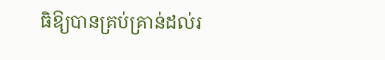ធិឱ្យបានគ្រប់គ្រាន់ដល់រ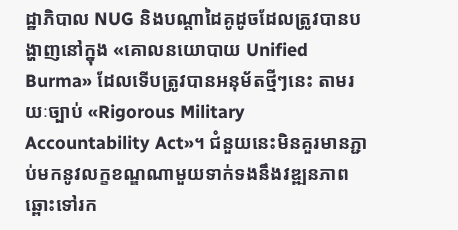ដ្ឋាភិបាល NUG និងបណ្តាដៃគូដូចដែលត្រូវបានបង្ហាញនៅក្នុង «គោលនយោបាយ Unified Burma» ដែលទើបត្រូវបានអនុម័តថ្មីៗនេះ តាមរយៈច្បាប់ «Rigorous Military Accountability Act»។ ជំនួយនេះមិនគួរមានភ្ជាប់មកនូវលក្ខខណ្ឌណាមួយទាក់ទងនឹងវឌ្ឍនភាពឆ្ពោះទៅរក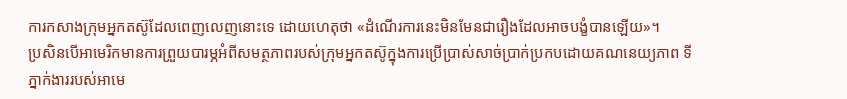ការកសាងក្រុមអ្នកតស៊ូដែលពេញលេញនោះទេ ដោយហេតុថា «ដំណើរការនេះមិនមែនជារឿងដែលអាចបង្ខំបានឡើយ»។
ប្រសិនបើអាមេរិកមានការព្រួយបារម្ភអំពីសមត្ថភាពរបស់ក្រុមអ្នកតស៊ូក្នុងការប្រើប្រាស់សាច់ប្រាក់ប្រកបដោយគណនេយ្យភាព ទីភ្នាក់ងាររបស់អាមេ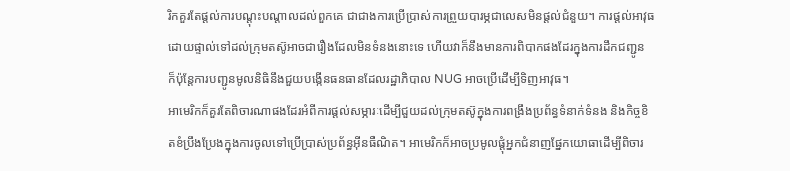រិកគួរតែផ្តល់ការបណ្តុះបណ្តាលដល់ពួកគេ ជាជាងការប្រើប្រាស់ការព្រួយបារម្ភជាលេសមិនផ្តល់ជំនួយ។ ការផ្តល់អាវុធដោយផ្ទាល់ទៅដល់ក្រុមតស៊ូអាចជារឿងដែលមិនទំនងនោះទេ ហើយវាក៏នឹងមានការពិបាកផងដែរក្នុងការដឹកជញ្ជូន ក៏ប៉ុន្តែការបញ្ជូនមូលនិធិនឹងជួយបង្កើនធនធានដែលរដ្ឋាភិបាល NUG អាចប្រើដើម្បីទិញអាវុធ។
អាមេរិកក៏គួរតែពិចារណាផងដែរអំពីការផ្តល់សម្ភារៈដើម្បីជួយដល់ក្រុមតស៊ូក្នុងការពង្រឹងប្រព័ន្ធទំនាក់ទំនង និងកិច្ចខិតខំប្រឹងប្រែងក្នុងការចូលទៅប្រើប្រាស់ប្រព័ន្ធអ៊ីនធឺណិត។ អាមេរិកក៏អាចប្រមូលផ្តុំអ្នកជំនាញផ្នែកយោធាដើម្បីពិចារ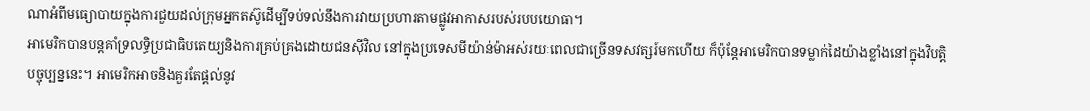ណាអំពីមធ្យោបាយក្នុងការជួយដល់ក្រុមអ្នកតស៊ូដើម្បីទប់ទល់នឹងការវាយប្រហារតាមផ្លូវអាកាសរបស់របបយោធា។
អាមេរិកបានបន្តគាំទ្រលទ្ធិប្រជាធិបតេយ្យនិងការគ្រប់គ្រងដោយជនស៊ីវិល នៅក្នុងប្រទេសមីយ៉ាន់ម៉ាអស់រយៈពេលជាច្រើនទសវត្សរ៍មកហើយ ក៏ប៉ុន្តែអាមេរិកបានទម្លាក់ដៃយ៉ាងខ្លាំងនៅក្នុងវិបត្តិបច្ចុប្បន្ននេះ។ អាមេរិកអាចនិងគួរតែផ្តល់នូវ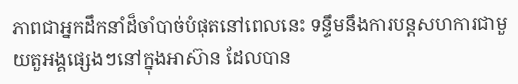ភាពជាអ្នកដឹកនាំដ៏ចាំបាច់បំផុតនៅពេលនេះ ទន្ទឹមនឹងការបន្តសហការជាមួយតួអង្គផ្សេងៗនៅក្នុងអាស៊ាន ដែលបាន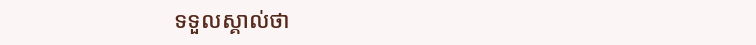ទទួលស្គាល់ថា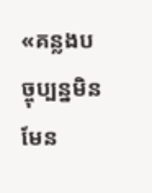«គន្លងបច្ចុប្បន្នមិនមែន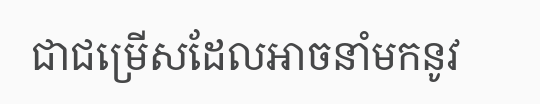ជាជម្រើសដែលអាចនាំមកនូវ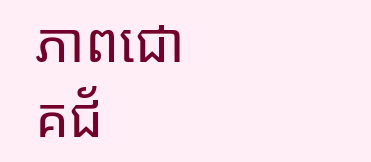ភាពជោគជ័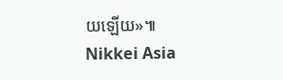យឡើយ»៕
Nikkei Asia